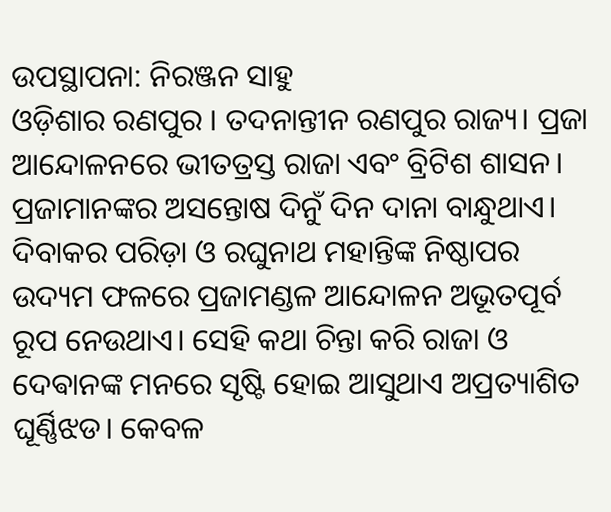ଉପସ୍ଥାପନା: ନିରଞ୍ଜନ ସାହୁ
ଓଡ଼ିଶାର ରଣପୁର । ତଦନାନ୍ତୀନ ରଣପୁର ରାଜ୍ୟ। ପ୍ରଜା ଆନ୍ଦୋଳନରେ ଭୀତତ୍ରସ୍ତ ରାଜା ଏବଂ ବ୍ରିଟିଶ ଶାସନ। ପ୍ରଜାମାନଙ୍କର ଅସନ୍ତୋଷ ଦିନୁଁ ଦିନ ଦାନା ବାନ୍ଧୁଥାଏ। ଦିବାକର ପରିଡ଼ା ଓ ରଘୁନାଥ ମହାନ୍ତିଙ୍କ ନିଷ୍ଠାପର ଉଦ୍ୟମ ଫଳରେ ପ୍ରଜାମଣ୍ଡଳ ଆନ୍ଦୋଳନ ଅଭୂତପୂର୍ବ ରୂପ ନେଉଥାଏ। ସେହି କଥା ଚିନ୍ତା କରି ରାଜା ଓ ଦେଵାନଙ୍କ ମନରେ ସୃଷ୍ଟି ହୋଇ ଆସୁଥାଏ ଅପ୍ରତ୍ୟାଶିତ ଘୂର୍ଣ୍ଣିଝଡ। କେବଳ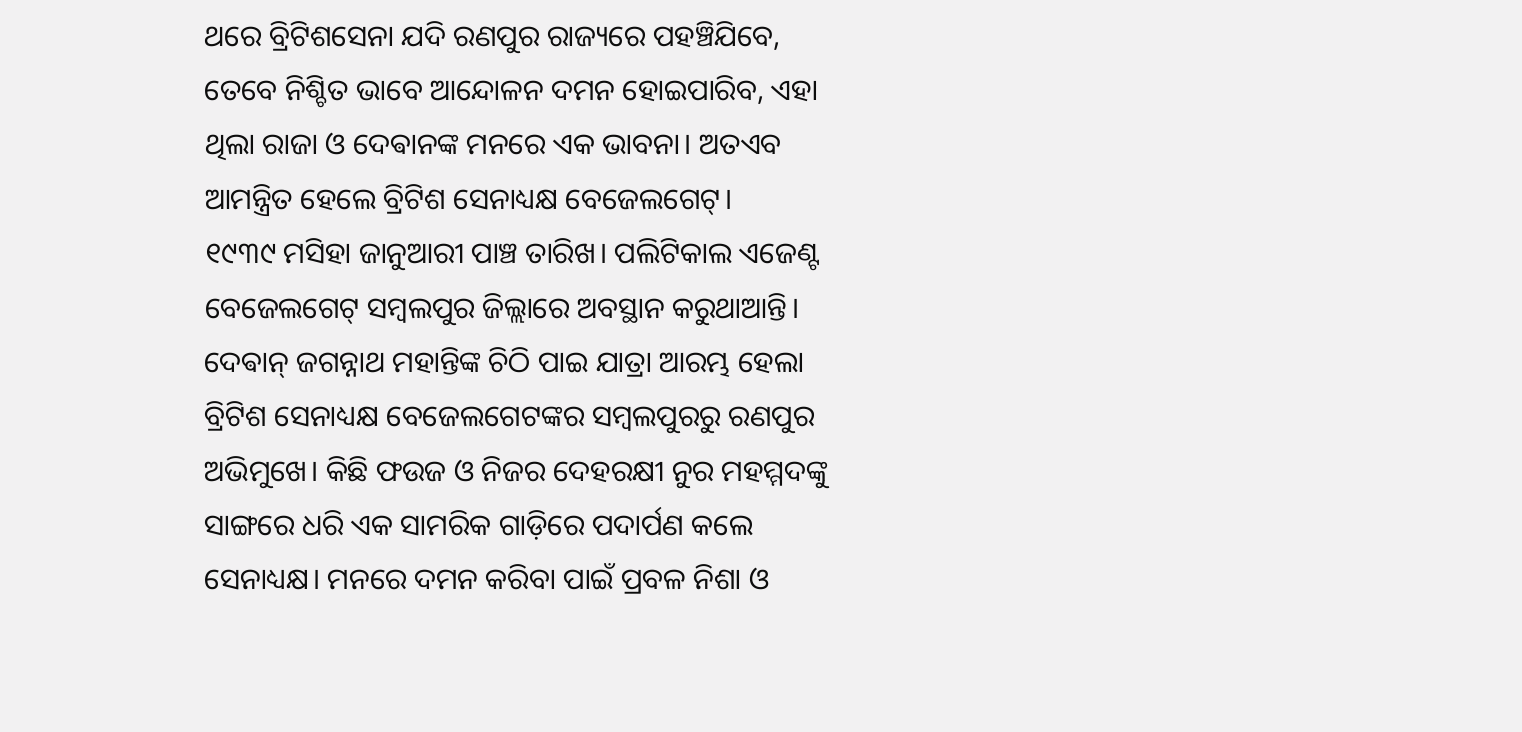ଥରେ ବ୍ରିଟିଶସେନା ଯଦି ରଣପୁର ରାଜ୍ୟରେ ପହଞ୍ଚିଯିବେ, ତେବେ ନିଶ୍ଚିତ ଭାବେ ଆନ୍ଦୋଳନ ଦମନ ହୋଇପାରିବ, ଏହା ଥିଲା ରାଜା ଓ ଦେଵାନଙ୍କ ମନରେ ଏକ ଭାବନା। ଅତଏବ ଆମନ୍ତ୍ରିତ ହେଲେ ବ୍ରିଟିଶ ସେନାଧ୍ୟକ୍ଷ ବେଜେଲଗେଟ୍।
୧୯୩୯ ମସିହା ଜାନୁଆରୀ ପାଞ୍ଚ ତାରିଖ। ପଲିଟିକାଲ ଏଜେଣ୍ଟ ବେଜେଲଗେଟ୍ ସମ୍ବଲପୁର ଜିଲ୍ଲାରେ ଅବସ୍ଥାନ କରୁଥାଆନ୍ତି। ଦେଵାନ୍ ଜଗନ୍ନାଥ ମହାନ୍ତିଙ୍କ ଚିଠି ପାଇ ଯାତ୍ରା ଆରମ୍ଭ ହେଲା ବ୍ରିଟିଶ ସେନାଧ୍ୟକ୍ଷ ବେଜେଲଗେଟଙ୍କର ସମ୍ବଲପୁରରୁ ରଣପୁର ଅଭିମୁଖେ। କିଛି ଫଉଜ ଓ ନିଜର ଦେହରକ୍ଷୀ ନୁର ମହମ୍ମଦଙ୍କୁ ସାଙ୍ଗରେ ଧରି ଏକ ସାମରିକ ଗାଡ଼ିରେ ପଦାର୍ପଣ କଲେ ସେନାଧ୍ୟକ୍ଷ। ମନରେ ଦମନ କରିବା ପାଇଁ ପ୍ରବଳ ନିଶା ଓ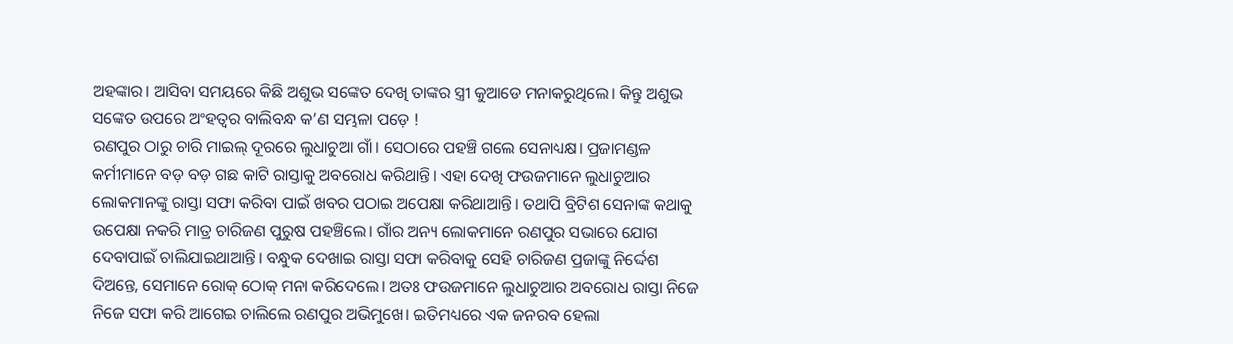ଅହଙ୍କାର। ଆସିବା ସମୟରେ କିଛି ଅଶୁଭ ସଙ୍କେତ ଦେଖି ତାଙ୍କର ସ୍ତ୍ରୀ କୁଆଡେ ମନାକରୁଥିଲେ। କିନ୍ତୁ ଅଶୁଭ ସଙ୍କେତ ଉପରେ ଅଂହତ୍ଵର ବାଲିବନ୍ଧ କ’ଣ ସମ୍ଭଳା ପଡ଼େ !
ରଣପୁର ଠାରୁ ଚାରି ମାଇଲ୍ ଦୂରରେ ଲୁଧାଚୁଆ ଗାଁ। ସେଠାରେ ପହଞ୍ଚି ଗଲେ ସେନାଧ୍ୟକ୍ଷ। ପ୍ରଜାମଣ୍ଡଳ କର୍ମୀମାନେ ବଡ଼ ବଡ଼ ଗଛ କାଟି ରାସ୍ତାକୁ ଅବରୋଧ କରିଥାନ୍ତି। ଏହା ଦେଖି ଫଉଜମାନେ ଲୁଧାଚୁଆର ଲୋକମାନଙ୍କୁ ରାସ୍ତା ସଫା କରିବା ପାଇଁ ଖବର ପଠାଇ ଅପେକ୍ଷା କରିଥାଆନ୍ତି। ତଥାପି ବ୍ରିଟିଶ ସେନାଙ୍କ କଥାକୁ ଉପେକ୍ଷା ନକରି ମାତ୍ର ଚାରିଜଣ ପୁରୁଷ ପହଞ୍ଚିଲେ। ଗାଁର ଅନ୍ୟ ଲୋକମାନେ ରଣପୁର ସଭାରେ ଯୋଗ ଦେବାପାଇଁ ଚାଲିଯାଇଥାଆନ୍ତି। ବନ୍ଧୁକ ଦେଖାଇ ରାସ୍ତା ସଫା କରିବାକୁ ସେହି ଚାରିଜଣ ପ୍ରଜାଙ୍କୁ ନିର୍ଦ୍ଦେଶ ଦିଅନ୍ତେ, ସେମାନେ ରୋକ୍ ଠୋକ୍ ମନା କରିଦେଲେ। ଅତଃ ଫଉଜମାନେ ଲୁଧାଚୁଆର ଅବରୋଧ ରାସ୍ତା ନିଜେ ନିଜେ ସଫା କରି ଆଗେଇ ଚାଲିଲେ ରଣପୁର ଅଭିମୁଖେ। ଇତିମଧ୍ୟରେ ଏକ ଜନରବ ହେଲା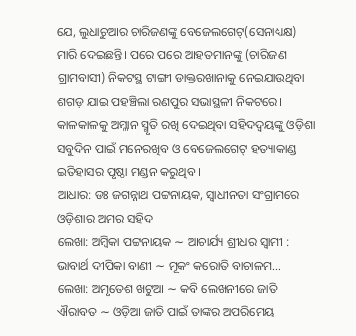ଯେ, ଲୁଧାଚୁଆର ଚାରିଜଣଙ୍କୁ ବେଜେଲଗେଟ୍(ସେନାଧ୍ୟକ୍ଷ) ମାରି ଦେଇଛନ୍ତି। ପରେ ପରେ ଆହତମାନଙ୍କୁ (ଚାରିଜଣ ଗ୍ରାମବାସୀ) ନିକଟସ୍ଥ ଟାଙ୍ଗୀ ଡାକ୍ତରଖାନାକୁ ନେଇଯାଉଥିବା ଶଗଡ଼ ଯାଇ ପହଞ୍ଚିଲା ରଣପୁର ସଭାସ୍ଥଳୀ ନିକଟରେ।
କାଳକାଳକୁ ଅମ୍ଳାନ ସ୍ମୃତି ରଖି ଦେଇଥିବା ସହିଦଦ୍ଵୟଙ୍କୁ ଓଡ଼ିଶା ସବୁଦିନ ପାଇଁ ମନେରଖିବ ଓ ବେଜେଲଗେଟ୍ ହତ୍ୟାକାଣ୍ଡ ଇତିହାସର ପୃଷ୍ଠା ମଣ୍ଡନ କରୁଥିବ ।
ଆଧାର: ଡଃ ଜଗନ୍ନାଥ ପଟ୍ଟନାୟକ, ସ୍ଵାଧୀନତା ସଂଗ୍ରାମରେ ଓଡ଼ିଶାର ଅମର ସହିଦ
ଲେଖା: ଅମ୍ବିକା ପଟ୍ଟନାୟକ ∼ ଆଚାର୍ଯ୍ୟ ଶ୍ରୀଧର ସ୍ୱାମୀ : ଭାବାର୍ଥ ଦୀପିକା ବାଣୀ ∼ ମୂକଂ କରୋତି ବାଚାଳମ…
ଲେଖା: ଅମୃତେଶ ଖଟୁଆ ∼ କବି ଲେଖନୀରେ ଜାତି ଐରାବତ ∼ ଓଡ଼ିଆ ଜାତି ପାଇଁ ତାଙ୍କର ଅପରିମେୟ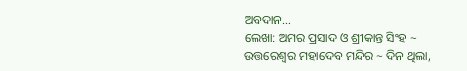ଅବଦାନ…
ଲେଖା: ଅମର ପ୍ରସାଦ ଓ ଶ୍ରୀକାନ୍ତ ସିଂହ ~ ଉତ୍ତରେଶ୍ଵର ମହାଦେବ ମନ୍ଦିର ~ ଦିନ ଥିଲା,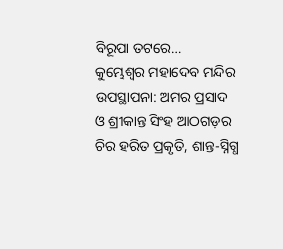ବିରୂପା ତଟରେ…
କୁମ୍ଭେଶ୍ୱର ମହାଦେବ ମନ୍ଦିର ଉପସ୍ଥାପନା: ଅମର ପ୍ରସାଦ ଓ ଶ୍ରୀକାନ୍ତ ସିଂହ ଆଠଗଡ଼ର ଚିର ହରିତ ପ୍ରକୃତି, ଶାନ୍ତ-ସ୍ନିଗ୍ଧ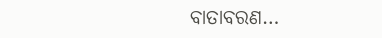ବାତାବରଣ…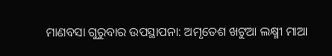ମାଣବସା ଗୁରୁବାର ଉପସ୍ଥାପନା: ଅମୃତେଶ ଖଟୁଆ ଲକ୍ଷ୍ମୀ ମାଆ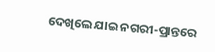ଦେଖିଲେ ଯାଇ ନଗରୀ-ପ୍ରାନ୍ତରେ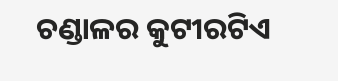ଚଣ୍ଡାଳର କୁଟୀରଟିଏ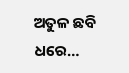ଅତୁଳ ଛବି ଧରେ…